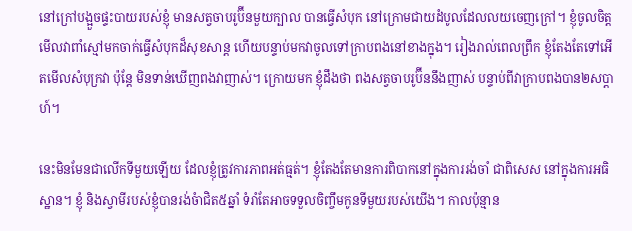នៅក្រៅបង្អួចផ្ទះបាយរបស់ខ្ញុំ មានសត្វចាបរូប៊ីនមួយក្បាល បានធ្វើសំបុក នៅក្រោមជាយដំបូលដែលលយចេញក្រៅ។ ខ្ញុំចូលចិត្តមើលវាពាំស្មៅមកចាក់ធ្វើសំបុកដ៏សុខសាន្ត ហើយបន្ទាប់មកវាចូលទៅក្រាបពងនៅខាងក្នុង។ រៀងរាល់ពេលព្រឹក ខ្ញុំតែងតែទៅអើតមើលសំបុក្រវា ប៉ុន្តែ មិនទាន់ឃើញពងវាញាស់។ ក្រោយមក ខ្ញុំដឹងថា ពងសត្វចាបរូប៊ីននឹងញាស់ បន្ទាប់ពីវាក្រាបពងបាន២សប្តាហ៍។

នេះមិនមែនជាលើកទីមួយឡើយ ដែលខ្ញុំត្រូវការភាពអត់ធ្មត់។ ខ្ញុំតែងតែមានការពិបាកនៅក្នុងការរង់ចាំ ជាពិសេស នៅក្នុងការអធិស្ឋាន។ ខ្ញុំ និងស្វាមីរបស់ខ្ញុំបានរង់ចំាជិត៥ឆ្នាំ ទំរាំតែអាចទទួលចិញ្ចឹមកូនទីមួយរបស់យើង។ កាលប៉ុន្មាន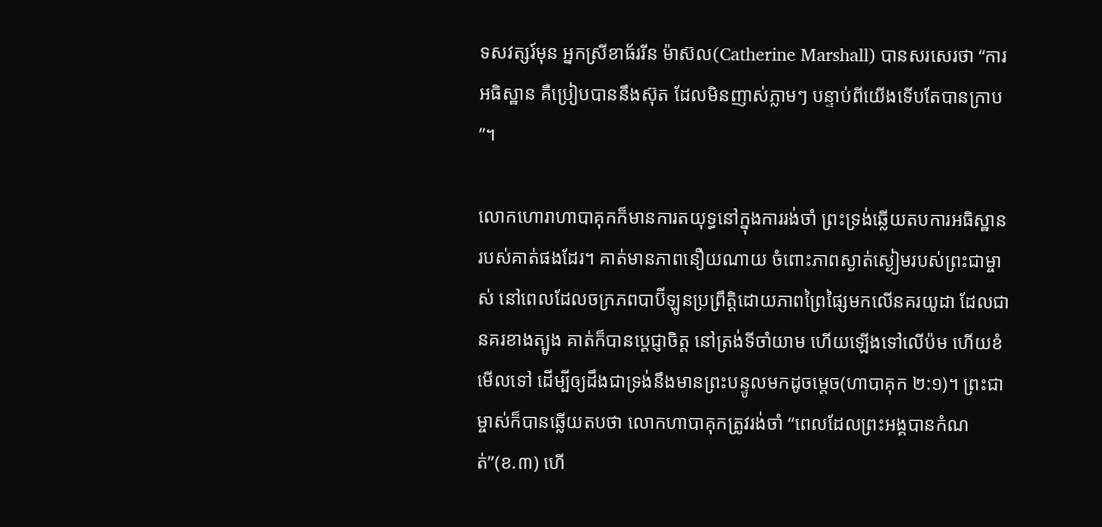ទសវត្សរ៍មុន អ្នកស្រីខាធ័ររីន ម៉ាស៊ល(Catherine Marshall) បានសរសេរថា “ការអធិស្ឋាន គឺប្រៀបបាននឹងស៊ុត ដែលមិនញាស់ភ្លាមៗ បន្ទាប់ពីយើងទើបតែបានក្រាប”។

លោកហោរាហាបាគុកក៏មានការតយុទ្ធនៅក្នុងការរង់ចាំ ព្រះទ្រង់ឆ្លើយតបការអធិស្ឋានរបស់គាត់ផងដែរ។ គាត់មានភាពនឿយណាយ ចំពោះភាពស្ងាត់ស្ងៀមរបស់ព្រះជាម្ចាស់ នៅពេលដែលចក្រភពបាប៊ីឡូនប្រព្រឹត្តិដោយភាពព្រៃផ្សៃមកលើនគរយូដា ដែលជានគរខាងត្បូង គាត់ក៏បានប្តេជ្ញាចិត្ត នៅត្រង់ទីចាំយាម ហើយឡើងទៅលើប៉ម ហើយខំមើលទៅ ដើម្បីឲ្យដឹងជាទ្រង់នឹងមានព្រះបន្ទូលមកដូចម្តេច(ហាបាគុក ២:១)។ ព្រះជាម្ចាស់ក៏បានឆ្លើយតបថា លោកហាបាគុកត្រូវរង់ចាំ “ពេលដែលព្រះអង្គបានកំណត់”(ខ.៣) ហើ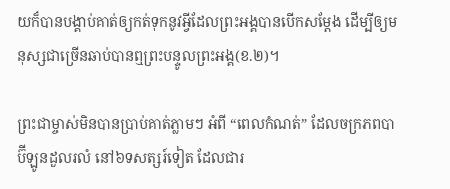យក៏បានបង្គាប់គាត់ឲ្យកត់ទុកនូវអ្វីដែលព្រះអង្គបានបើកសម្តែង ដើម្បីឲ្យមនុស្សជាច្រើនឆាប់បានឮព្រះបន្ទូលព្រះអង្គ(ខ.២)។

ព្រះជាម្ចាស់មិនបានប្រាប់គាត់ភ្លាមៗ អំពី “ពេលកំណត់” ដែលចក្រភពបាប៊ីឡូនដួលរលំ នៅ៦ទសត្សរ៍ទៀត ដែលជារ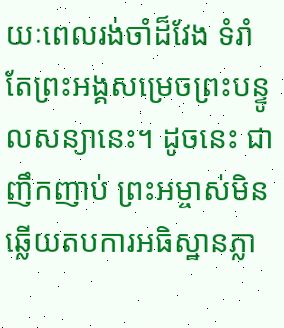យៈពេលរង់ចាំដ៏វែង ទំរាំតែព្រះអង្គសម្រេចព្រះបន្ទូលសន្យានេះ។ ដូចនេះ ជាញឹកញាប់ ព្រះអម្ចាស់មិនឆ្លើយតបការអធិស្ឋានភ្លា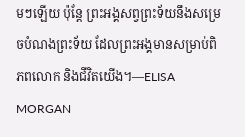មៗឡើយ ប៉ុន្តែ ព្រះអង្គសព្វព្រះទ័យនឹងសម្រេចបំណងព្រះទ័យ ដែលព្រះអង្គមានសម្រាប់ពិភពលោក និងជីវិតយើង។—ELISA MORGAN